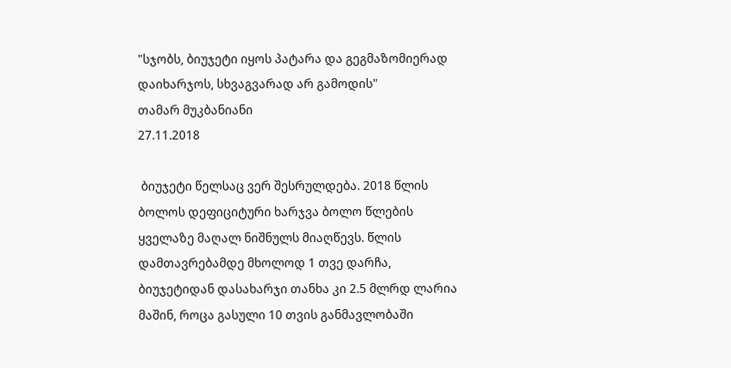"სჯობს, ბიუჯეტი იყოს პატარა და გეგმაზომიერად დაიხარჯოს, სხვაგვარად არ გამოდის"
თამარ მუკბანიანი
27.11.2018

 ბიუჯეტი წელსაც ვერ შესრულდება. 2018 წლის ბოლოს დეფიციტური ხარჯვა ბოლო წლების ყველაზე მაღალ ნიშნულს მიაღწევს. წლის დამთავრებამდე მხოლოდ 1 თვე დარჩა, ბიუჯეტიდან დასახარჯი თანხა კი 2.5 მლრდ ლარია მაშინ, როცა გასული 10 თვის განმავლობაში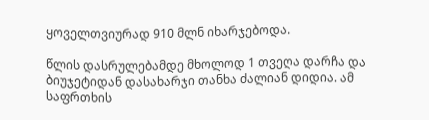ყოველთვიურად 910 მლნ იხარჯებოდა.

წლის დასრულებამდე მხოლოდ 1 თვეღა დარჩა და ბიუჯეტიდან დასახარჯი თანხა ძალიან დიდია. ამ საფრთხის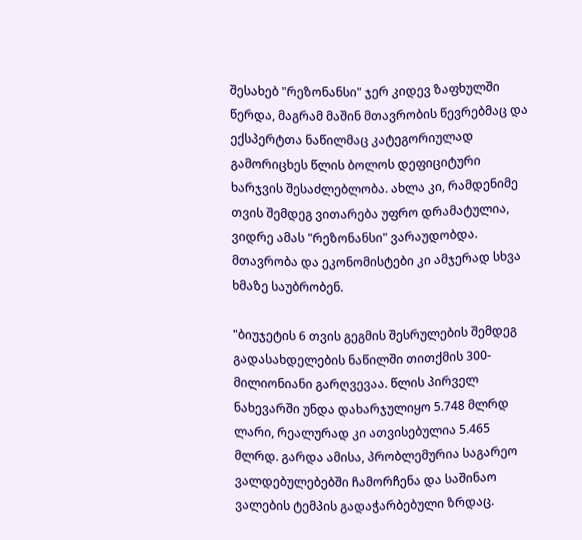შესახებ "რეზონანსი" ჯერ კიდევ ზაფხულში წერდა, მაგრამ მაშინ მთავრობის წევრებმაც და ექსპერტთა ნაწილმაც კატეგორიულად გამორიცხეს წლის ბოლოს დეფიციტური ხარჯვის შესაძლებლობა. ახლა კი, რამდენიმე თვის შემდეგ ვითარება უფრო დრამატულია, ვიდრე ამას "რეზონანსი" ვარაუდობდა. მთავრობა და ეკონომისტები კი ამჯერად სხვა ხმაზე საუბრობენ.

"ბიუჯეტის 6 თვის გეგმის შესრულების შემდეგ გადასახდელების ნაწილში თითქმის 300-მილიონიანი გარღვევაა. წლის პირველ ნახევარში უნდა დახარჯულიყო 5.748 მლრდ ლარი, რეალურად კი ათვისებულია 5.465 მლრდ. გარდა ამისა, პრობლემურია საგარეო ვალდებულებებში ჩამორჩენა და საშინაო ვალების ტემპის გადაჭარბებული ზრდაც.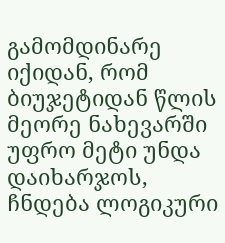გამომდინარე იქიდან, რომ ბიუჯეტიდან წლის მეორე ნახევარში უფრო მეტი უნდა დაიხარჯოს, ჩნდება ლოგიკური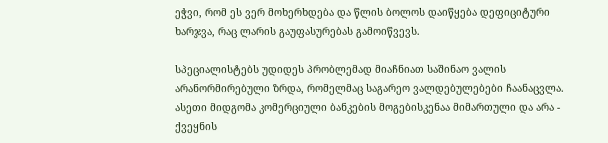ეჭვი, რომ ეს ვერ მოხერხდება და წლის ბოლოს დაიწყება დეფიციტური ხარჯვა, რაც ლარის გაუფასურებას გამოიწვევს.

სპეციალისტებს უდიდეს პრობლემად მიაჩნიათ საშინაო ვალის არანორმირებული ზრდა, რომელმაც საგარეო ვალდებულებები ჩაანაცვლა. ასეთი მიდგომა კომერციული ბანკების მოგებისკენაა მიმართული და არა - ქვეყნის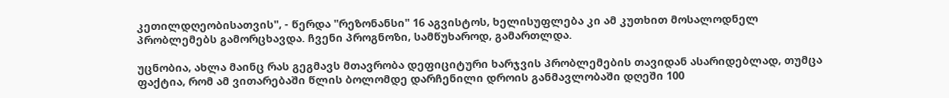კეთილდღეობისათვის", - წერდა "რეზონანსი" 16 აგვისტოს, ხელისუფლება კი ამ კუთხით მოსალოდნელ პრობლემებს გამორცხავდა. ჩვენი პროგნოზი, სამწუხაროდ, გამართლდა.

უცნობია, ახლა მაინც რას გეგმავს მთავრობა დეფიციტური ხარჯვის პრობლემების თავიდან ასარიდებლად, თუმცა ფაქტია, რომ ამ ვითარებაში წლის ბოლომდე დარჩენილი დროის განმავლობაში დღეში 100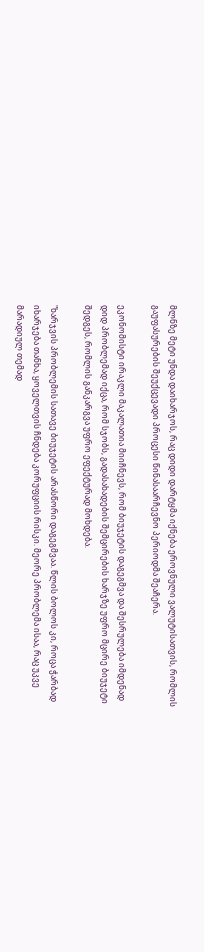მლნზე მეტი უნდა დაიხარჯოს, რაც დიდი დარტყმა იქნება ეროვნული ვალუტისათვის, რომლის გაუფასურების შეუქცევადი პროცესი წინასაარჩევნო პერიოდმა შეაჩერა.

ეკონომისტი ირაკლი მაკალათია მიიჩნევს, რომ ბიუჯეტის დაგეგმვა და შესრულება იმდენად დიდ პრობლემად იქცა, რომ სჯობს, გადასახადების შემცირების ხარჯზე უფრო მცირე ბიუჯეტი შედგეს, რომლის განკარგვა უფრო ეფექტურად მოხდება.

"ხარჯვის პრობლემის სათავე ბიუჯეტის არასწორი დაგეგმვაა. წლის ბოლოს კი, როცა ჭარბად იხარჯება თანხა, ყოველთვის ჩნდება კორუფციის რისკი. მეორე პრობლემა ისაა, რაც უკვე მარადიულ თემად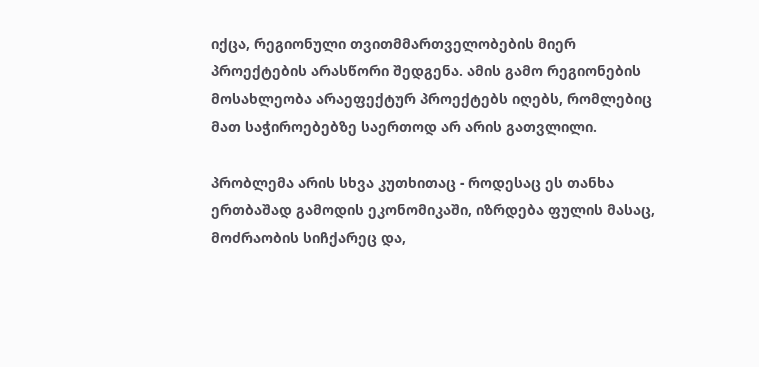იქცა, რეგიონული თვითმმართველობების მიერ პროექტების არასწორი შედგენა. ამის გამო რეგიონების მოსახლეობა არაეფექტურ პროექტებს იღებს, რომლებიც მათ საჭიროებებზე საერთოდ არ არის გათვლილი.

პრობლემა არის სხვა კუთხითაც - როდესაც ეს თანხა ერთბაშად გამოდის ეკონომიკაში, იზრდება ფულის მასაც, მოძრაობის სიჩქარეც და,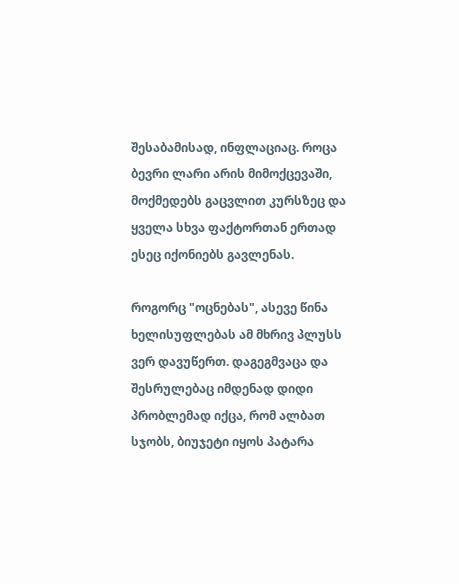შესაბამისად, ინფლაციაც. როცა ბევრი ლარი არის მიმოქცევაში, მოქმედებს გაცვლით კურსზეც და ყველა სხვა ფაქტორთან ერთად ესეც იქონიებს გავლენას.

როგორც "ოცნებას", ასევე წინა ხელისუფლებას ამ მხრივ პლუსს ვერ დავუწერთ. დაგეგმვაცა და შესრულებაც იმდენად დიდი პრობლემად იქცა, რომ ალბათ სჯობს, ბიუჯეტი იყოს პატარა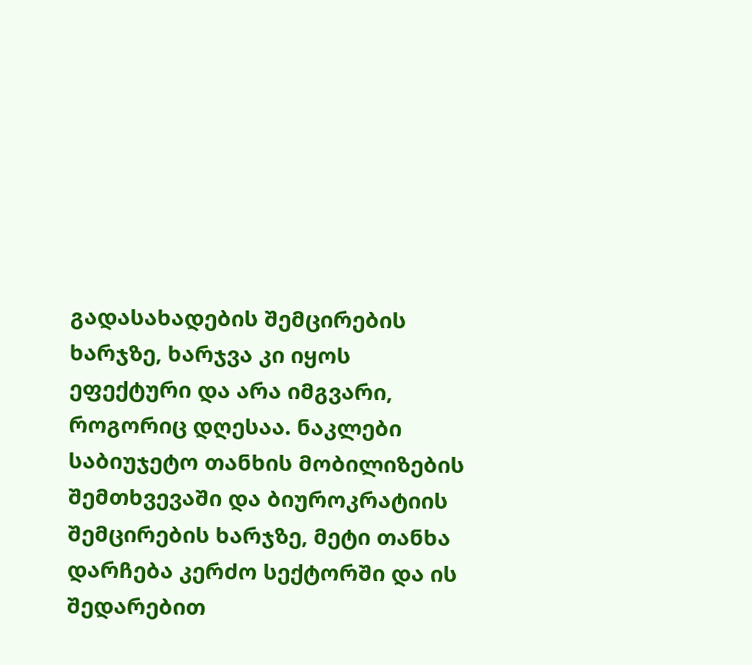გადასახადების შემცირების ხარჯზე, ხარჯვა კი იყოს ეფექტური და არა იმგვარი, როგორიც დღესაა. ნაკლები საბიუჯეტო თანხის მობილიზების შემთხვევაში და ბიუროკრატიის შემცირების ხარჯზე, მეტი თანხა დარჩება კერძო სექტორში და ის შედარებით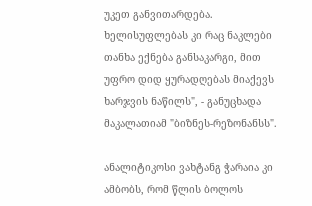უკეთ განვითარდება. ხელისუფლებას კი რაც ნაკლები თანხა ექნება განსაკარგი, მით უფრო დიდ ყურადღებას მიაქევს ხარჯვის ნაწილს", - განუცხადა მაკალათიამ "ბიზნეს-რეზონანსს".

ანალიტიკოსი ვახტანგ ჭარაია კი ამბობს, რომ წლის ბოლოს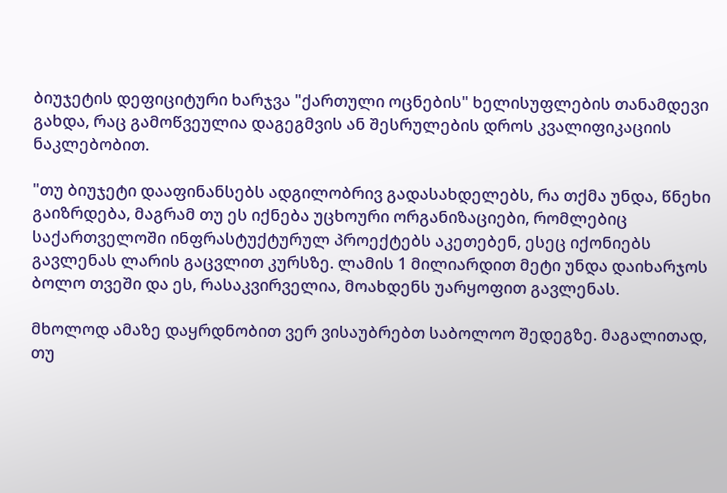ბიუჯეტის დეფიციტური ხარჯვა "ქართული ოცნების" ხელისუფლების თანამდევი გახდა, რაც გამოწვეულია დაგეგმვის ან შესრულების დროს კვალიფიკაციის ნაკლებობით.

"თუ ბიუჯეტი დააფინანსებს ადგილობრივ გადასახდელებს, რა თქმა უნდა, წნეხი გაიზრდება, მაგრამ თუ ეს იქნება უცხოური ორგანიზაციები, რომლებიც საქართველოში ინფრასტუქტურულ პროექტებს აკეთებენ, ესეც იქონიებს გავლენას ლარის გაცვლით კურსზე. ლამის 1 მილიარდით მეტი უნდა დაიხარჯოს ბოლო თვეში და ეს, რასაკვირველია, მოახდენს უარყოფით გავლენას.

მხოლოდ ამაზე დაყრდნობით ვერ ვისაუბრებთ საბოლოო შედეგზე. მაგალითად, თუ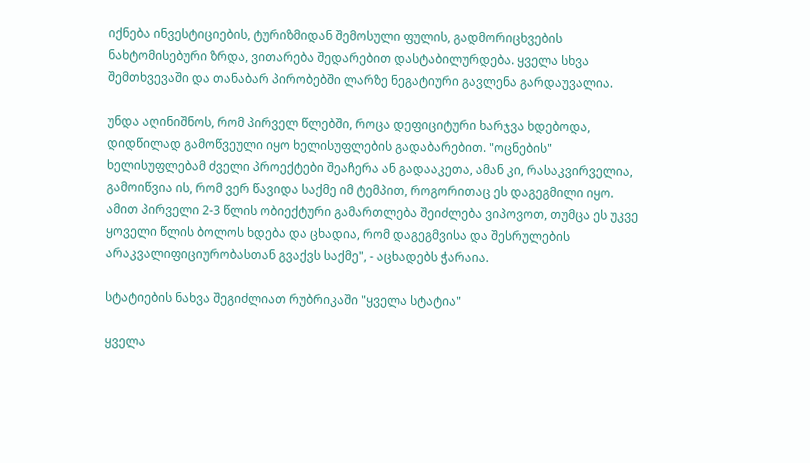იქნება ინვესტიციების, ტურიზმიდან შემოსული ფულის, გადმორიცხვების ნახტომისებური ზრდა, ვითარება შედარებით დასტაბილურდება. ყველა სხვა შემთხვევაში და თანაბარ პირობებში ლარზე ნეგატიური გავლენა გარდაუვალია.

უნდა აღინიშნოს, რომ პირველ წლებში, როცა დეფიციტური ხარჯვა ხდებოდა, დიდწილად გამოწვეული იყო ხელისუფლების გადაბარებით. "ოცნების" ხელისუფლებამ ძველი პროექტები შეაჩერა ან გადააკეთა, ამან კი, რასაკვირველია, გამოიწვია ის, რომ ვერ წავიდა საქმე იმ ტემპით, როგორითაც ეს დაგეგმილი იყო. ამით პირველი 2-3 წლის ობიექტური გამართლება შეიძლება ვიპოვოთ, თუმცა ეს უკვე ყოველი წლის ბოლოს ხდება და ცხადია, რომ დაგეგმვისა და შესრულების არაკვალიფიციურობასთან გვაქვს საქმე", - აცხადებს ჭარაია.

სტატიების ნახვა შეგიძლიათ რუბრიკაში "ყველა სტატია"

ყველა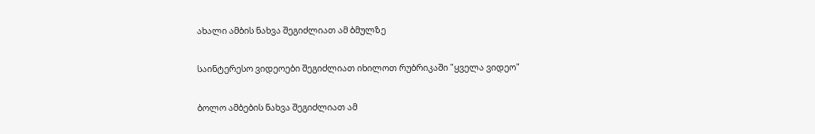ახალი ამბის ნახვა შეგიძლიათ ამ ბმულზე

საინტერესო ვიდეოები შეგიძლიათ იხილოთ რუბრიკაში "ყველა ვიდეო"

ბოლო ამბების ნახვა შეგიძლიათ ამ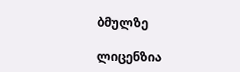ბმულზე

ლიცენზია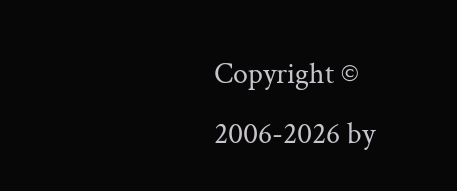Copyright © 2006-2026 by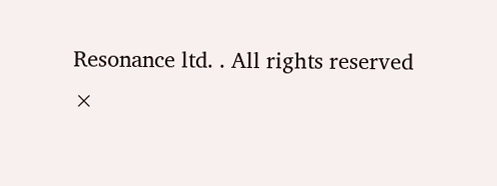Resonance ltd. . All rights reserved
×